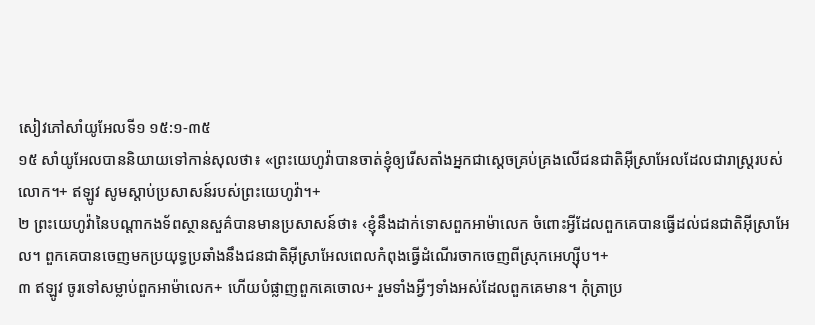សៀវភៅសាំយូអែលទី១ ១៥:១-៣៥
១៥ សាំយូអែលបាននិយាយទៅកាន់សុលថា៖ «ព្រះយេហូវ៉ាបានចាត់ខ្ញុំឲ្យរើសតាំងអ្នកជាស្ដេចគ្រប់គ្រងលើជនជាតិអ៊ីស្រាអែលដែលជារាស្ត្ររបស់លោក។+ ឥឡូវ សូមស្ដាប់ប្រសាសន៍របស់ព្រះយេហូវ៉ា។+
២ ព្រះយេហូវ៉ានៃបណ្ដាកងទ័ពស្ថានសួគ៌បានមានប្រសាសន៍ថា៖ ‹ខ្ញុំនឹងដាក់ទោសពួកអាម៉ាលេក ចំពោះអ្វីដែលពួកគេបានធ្វើដល់ជនជាតិអ៊ីស្រាអែល។ ពួកគេបានចេញមកប្រយុទ្ធប្រឆាំងនឹងជនជាតិអ៊ីស្រាអែលពេលកំពុងធ្វើដំណើរចាកចេញពីស្រុកអេហ្ស៊ីប។+
៣ ឥឡូវ ចូរទៅសម្លាប់ពួកអាម៉ាលេក+ ហើយបំផ្លាញពួកគេចោល+ រួមទាំងអ្វីៗទាំងអស់ដែលពួកគេមាន។ កុំត្រាប្រ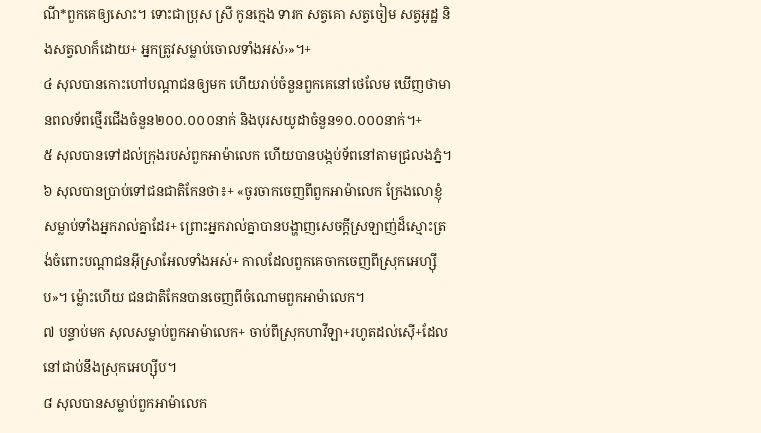ណី*ពួកគេឲ្យសោះ។ ទោះជាប្រុស ស្រី កូនក្មេង ទារក សត្វគោ សត្វចៀម សត្វអូដ្ឋ និងសត្វលាក៏ដោយ+ អ្នកត្រូវសម្លាប់ចោលទាំងអស់›»។+
៤ សុលបានកោះហៅបណ្ដាជនឲ្យមក ហើយរាប់ចំនួនពួកគេនៅថេលែម ឃើញថាមានពលទ័ពថ្មើរជើងចំនួន២០០.០០០នាក់ និងបុរសយូដាចំនួន១០.០០០នាក់។+
៥ សុលបានទៅដល់ក្រុងរបស់ពួកអាម៉ាលេក ហើយបានបង្កប់ទ័ពនៅតាមជ្រលងភ្នំ។
៦ សុលបានប្រាប់ទៅជនជាតិកែនថា៖+ «ចូរចាកចេញពីពួកអាម៉ាលេក ក្រែងលោខ្ញុំសម្លាប់ទាំងអ្នករាល់គ្នាដែរ+ ព្រោះអ្នករាល់គ្នាបានបង្ហាញសេចក្ដីស្រឡាញ់ដ៏ស្មោះត្រង់ចំពោះបណ្ដាជនអ៊ីស្រាអែលទាំងអស់+ កាលដែលពួកគេចាកចេញពីស្រុកអេហ្ស៊ីប»។ ម្ល៉ោះហើយ ជនជាតិកែនបានចេញពីចំណោមពួកអាម៉ាលេក។
៧ បន្ទាប់មក សុលសម្លាប់ពួកអាម៉ាលេក+ ចាប់ពីស្រុកហាវីឡា+រហូតដល់ស៊ើ+ដែលនៅជាប់នឹងស្រុកអេហ្ស៊ីប។
៨ សុលបានសម្លាប់ពួកអាម៉ាលេក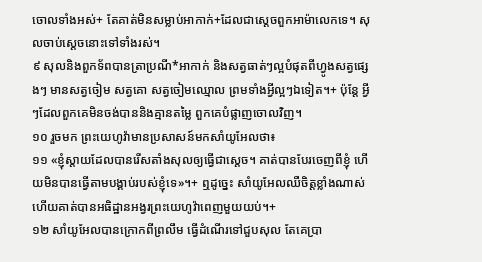ចោលទាំងអស់+ តែគាត់មិនសម្លាប់អាកាក់+ដែលជាស្ដេចពួកអាម៉ាលេកទេ។ សុលចាប់ស្ដេចនោះទៅទាំងរស់។
៩ សុលនិងពួកទ័ពបានត្រាប្រណី*អាកាក់ និងសត្វធាត់ៗល្អបំផុតពីហ្វូងសត្វផ្សេងៗ មានសត្វចៀម សត្វគោ សត្វចៀមឈ្មោល ព្រមទាំងអ្វីល្អៗឯទៀត។+ ប៉ុន្តែ អ្វីៗដែលពួកគេមិនចង់បាននិងគ្មានតម្លៃ ពួកគេបំផ្លាញចោលវិញ។
១០ រួចមក ព្រះយេហូវ៉ាមានប្រសាសន៍មកសាំយូអែលថា៖
១១ «ខ្ញុំស្ដាយដែលបានរើសតាំងសុលឲ្យធ្វើជាស្ដេច។ គាត់បានបែរចេញពីខ្ញុំ ហើយមិនបានធ្វើតាមបង្គាប់របស់ខ្ញុំទេ»។+ ឮដូច្នេះ សាំយូអែលឈឺចិត្តខ្លាំងណាស់ ហើយគាត់បានអធិដ្ឋានអង្វរព្រះយេហូវ៉ាពេញមួយយប់។+
១២ សាំយូអែលបានក្រោកពីព្រលឹម ធ្វើដំណើរទៅជួបសុល តែគេប្រា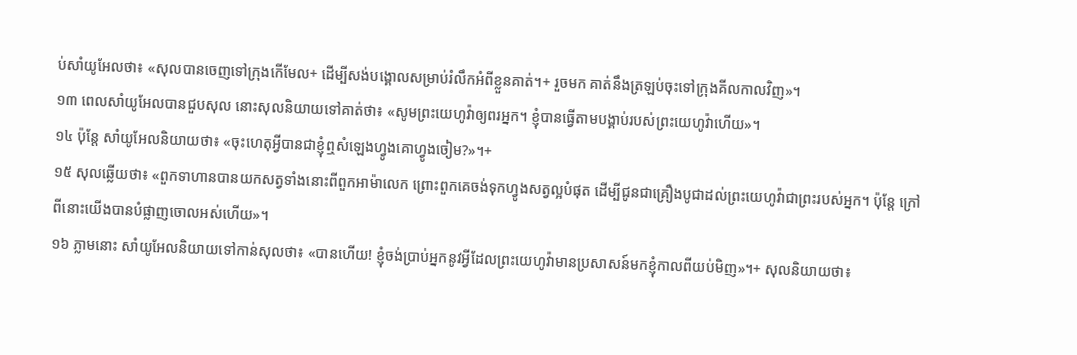ប់សាំយូអែលថា៖ «សុលបានចេញទៅក្រុងកើមែល+ ដើម្បីសង់បង្គោលសម្រាប់រំលឹកអំពីខ្លួនគាត់។+ រួចមក គាត់នឹងត្រឡប់ចុះទៅក្រុងគីលកាលវិញ»។
១៣ ពេលសាំយូអែលបានជួបសុល នោះសុលនិយាយទៅគាត់ថា៖ «សូមព្រះយេហូវ៉ាឲ្យពរអ្នក។ ខ្ញុំបានធ្វើតាមបង្គាប់របស់ព្រះយេហូវ៉ាហើយ»។
១៤ ប៉ុន្តែ សាំយូអែលនិយាយថា៖ «ចុះហេតុអ្វីបានជាខ្ញុំឮសំឡេងហ្វូងគោហ្វូងចៀម?»។+
១៥ សុលឆ្លើយថា៖ «ពួកទាហានបានយកសត្វទាំងនោះពីពួកអាម៉ាលេក ព្រោះពួកគេចង់ទុកហ្វូងសត្វល្អបំផុត ដើម្បីជូនជាគ្រឿងបូជាដល់ព្រះយេហូវ៉ាជាព្រះរបស់អ្នក។ ប៉ុន្តែ ក្រៅពីនោះយើងបានបំផ្លាញចោលអស់ហើយ»។
១៦ ភ្លាមនោះ សាំយូអែលនិយាយទៅកាន់សុលថា៖ «បានហើយ! ខ្ញុំចង់ប្រាប់អ្នកនូវអ្វីដែលព្រះយេហូវ៉ាមានប្រសាសន៍មកខ្ញុំកាលពីយប់មិញ»។+ សុលនិយាយថា៖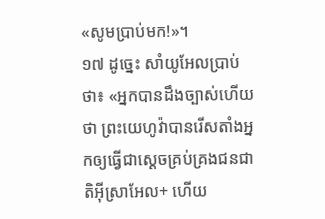«សូមប្រាប់មក!»។
១៧ ដូច្នេះ សាំយូអែលប្រាប់ថា៖ «អ្នកបានដឹងច្បាស់ហើយថា ព្រះយេហូវ៉ាបានរើសតាំងអ្នកឲ្យធ្វើជាស្ដេចគ្រប់គ្រងជនជាតិអ៊ីស្រាអែល+ ហើយ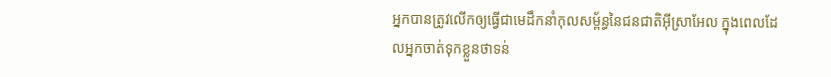អ្នកបានត្រូវលើកឲ្យធ្វើជាមេដឹកនាំកុលសម្ព័ន្ធនៃជនជាតិអ៊ីស្រាអែល ក្នុងពេលដែលអ្នកចាត់ទុកខ្លួនថាទន់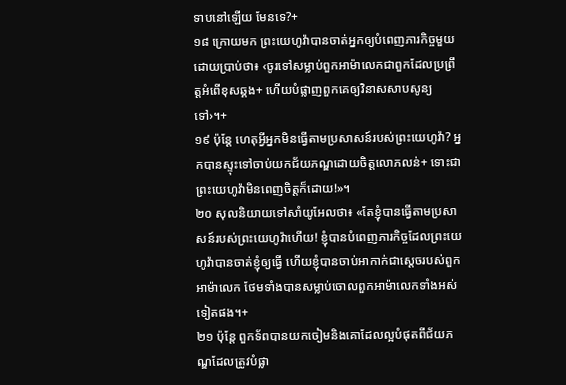ទាបនៅឡើយ មែនទេ?+
១៨ ក្រោយមក ព្រះយេហូវ៉ាបានចាត់អ្នកឲ្យបំពេញភារកិច្ចមួយ ដោយប្រាប់ថា៖ ‹ចូរទៅសម្លាប់ពួកអាម៉ាលេកជាពួកដែលប្រព្រឹត្តអំពើខុសឆ្គង+ ហើយបំផ្លាញពួកគេឲ្យវិនាសសាបសូន្យទៅ›។+
១៩ ប៉ុន្តែ ហេតុអ្វីអ្នកមិនធ្វើតាមប្រសាសន៍របស់ព្រះយេហូវ៉ា? អ្នកបានស្ទុះទៅចាប់យកជ័យភណ្ឌដោយចិត្តលោភលន់+ ទោះជាព្រះយេហូវ៉ាមិនពេញចិត្តក៏ដោយ!»។
២០ សុលនិយាយទៅសាំយូអែលថា៖ «តែខ្ញុំបានធ្វើតាមប្រសាសន៍របស់ព្រះយេហូវ៉ាហើយ! ខ្ញុំបានបំពេញភារកិច្ចដែលព្រះយេហូវ៉ាបានចាត់ខ្ញុំឲ្យធ្វើ ហើយខ្ញុំបានចាប់អាកាក់ជាស្ដេចរបស់ពួកអាម៉ាលេក ថែមទាំងបានសម្លាប់ចោលពួកអាម៉ាលេកទាំងអស់ទៀតផង។+
២១ ប៉ុន្តែ ពួកទ័ពបានយកចៀមនិងគោដែលល្អបំផុតពីជ័យភណ្ឌដែលត្រូវបំផ្លា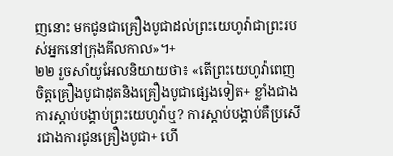ញនោះ មកជូនជាគ្រឿងបូជាដល់ព្រះយេហូវ៉ាជាព្រះរបស់អ្នកនៅក្រុងគីលកាល»។+
២២ រួចសាំយូអែលនិយាយថា៖ «តើព្រះយេហូវ៉ាពេញចិត្តគ្រឿងបូជាដុតនិងគ្រឿងបូជាផ្សេងទៀត+ ខ្លាំងជាងការស្ដាប់បង្គាប់ព្រះយេហូវ៉ាឬ? ការស្ដាប់បង្គាប់គឺប្រសើរជាងការជូនគ្រឿងបូជា+ ហើ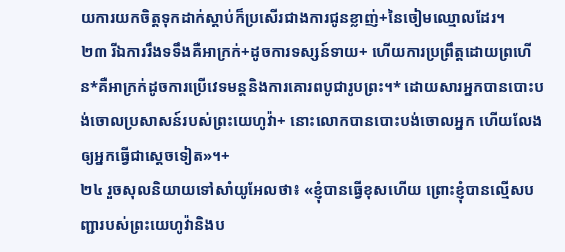យការយកចិត្តទុកដាក់ស្ដាប់ក៏ប្រសើរជាងការជូនខ្លាញ់+នៃចៀមឈ្មោលដែរ។
២៣ រីឯការរឹងទទឹងគឺអាក្រក់+ដូចការទស្សន៍ទាយ+ ហើយការប្រព្រឹត្តដោយព្រហើន*គឺអាក្រក់ដូចការប្រើវេទមន្តនិងការគោរពបូជារូបព្រះ។* ដោយសារអ្នកបានបោះបង់ចោលប្រសាសន៍របស់ព្រះយេហូវ៉ា+ នោះលោកបានបោះបង់ចោលអ្នក ហើយលែងឲ្យអ្នកធ្វើជាស្ដេចទៀត»។+
២៤ រួចសុលនិយាយទៅសាំយូអែលថា៖ «ខ្ញុំបានធ្វើខុសហើយ ព្រោះខ្ញុំបានល្មើសបញ្ជារបស់ព្រះយេហូវ៉ានិងប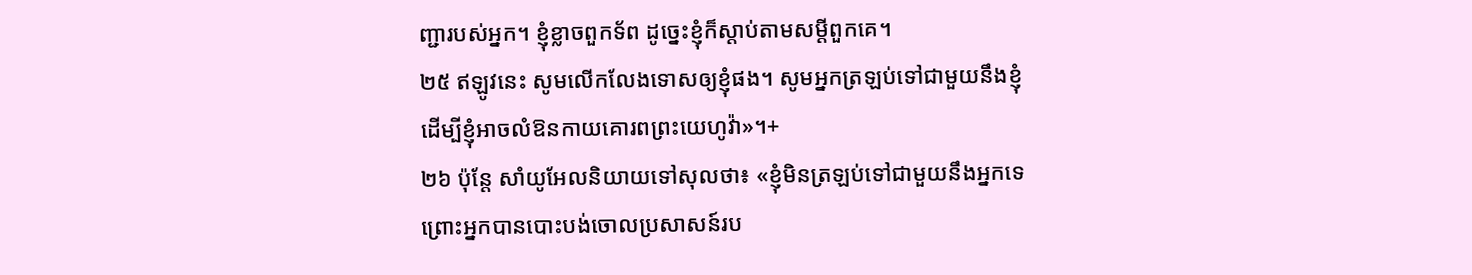ញ្ជារបស់អ្នក។ ខ្ញុំខ្លាចពួកទ័ព ដូច្នេះខ្ញុំក៏ស្ដាប់តាមសម្ដីពួកគេ។
២៥ ឥឡូវនេះ សូមលើកលែងទោសឲ្យខ្ញុំផង។ សូមអ្នកត្រឡប់ទៅជាមួយនឹងខ្ញុំ ដើម្បីខ្ញុំអាចលំឱនកាយគោរពព្រះយេហូវ៉ា»។+
២៦ ប៉ុន្តែ សាំយូអែលនិយាយទៅសុលថា៖ «ខ្ញុំមិនត្រឡប់ទៅជាមួយនឹងអ្នកទេ ព្រោះអ្នកបានបោះបង់ចោលប្រសាសន៍រប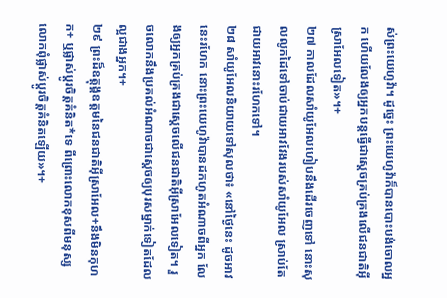ស់ព្រះយេហូវ៉ា។ ដូច្នេះ ព្រះយេហូវ៉ាក៏បានបោះបង់ចោលអ្នក ហើយលែងឲ្យអ្នកបន្តធ្វើជាស្ដេចគ្រប់គ្រងលើជនជាតិអ៊ីស្រាអែលទៀត»។+
២៧ កាលដែលសាំយូអែលហៀបនឹងដើរចេញទៅ នោះសុលលូកដៃទៅចាប់ជាយអាវវែងរបស់សាំយូអែល ស្រាប់តែជាយអាវនោះរហែកទៅ។
២៨ សាំយូអែលនិយាយទៅសុលថា៖ «នៅថ្ងៃនេះ ដូចអាវនេះរហែក នោះព្រះយេហូវ៉ាបានដកហូតអំណាចពីអ្នក លែងឲ្យអ្នកគ្រប់គ្រងជាស្ដេចលើជនជាតិអ៊ីស្រាអែលទៀត។ រួចលោកនឹងប្រគល់អំណាចជាស្ដេចឲ្យបុរសម្នាក់ទៀតដែលល្អជាងអ្នក។+
២៩ ព្រះដ៏ឧត្តុង្គឧត្តមនៃជនជាតិអ៊ីស្រាអែល+នឹងមិនកុហក+ ឬផ្លាស់ប្ដូរចិត្តគំនិត*ទេ ពីព្រោះលោកខុសពីមនុស្ស លោកពុំផ្លាស់ប្ដូរចិត្តគំនិតឡើយ»។+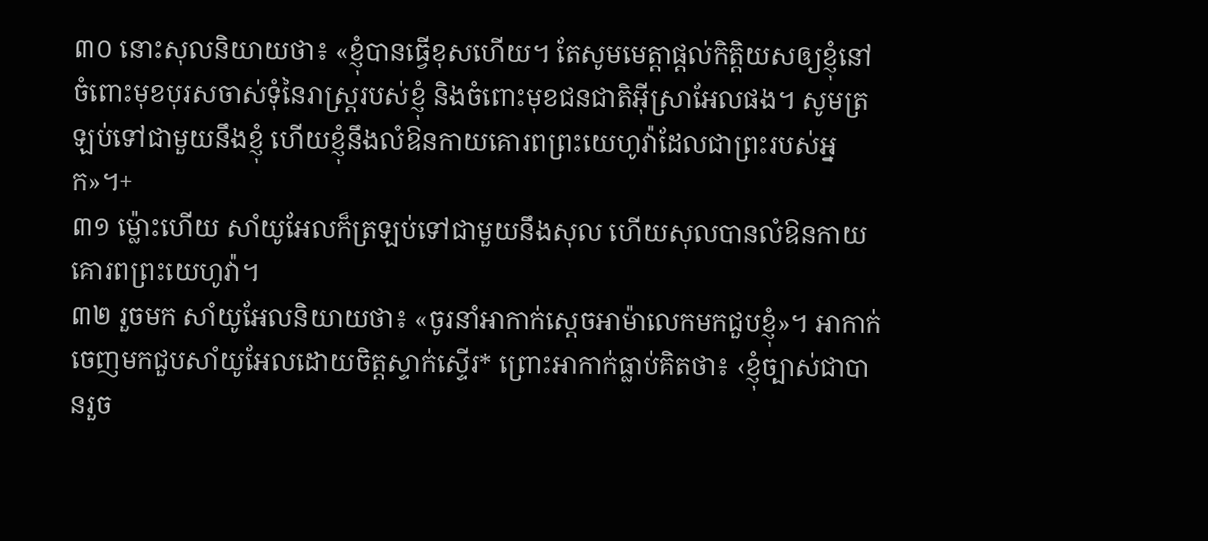៣០ នោះសុលនិយាយថា៖ «ខ្ញុំបានធ្វើខុសហើយ។ តែសូមមេត្តាផ្ដល់កិត្តិយសឲ្យខ្ញុំនៅចំពោះមុខបុរសចាស់ទុំនៃរាស្ត្ររបស់ខ្ញុំ និងចំពោះមុខជនជាតិអ៊ីស្រាអែលផង។ សូមត្រឡប់ទៅជាមួយនឹងខ្ញុំ ហើយខ្ញុំនឹងលំឱនកាយគោរពព្រះយេហូវ៉ាដែលជាព្រះរបស់អ្នក»។+
៣១ ម្ល៉ោះហើយ សាំយូអែលក៏ត្រឡប់ទៅជាមួយនឹងសុល ហើយសុលបានលំឱនកាយគោរពព្រះយេហូវ៉ា។
៣២ រួចមក សាំយូអែលនិយាយថា៖ «ចូរនាំអាកាក់ស្ដេចអាម៉ាលេកមកជួបខ្ញុំ»។ អាកាក់ចេញមកជួបសាំយូអែលដោយចិត្តស្ទាក់ស្ទើរ* ព្រោះអាកាក់ធ្លាប់គិតថា៖ ‹ខ្ញុំច្បាស់ជាបានរួច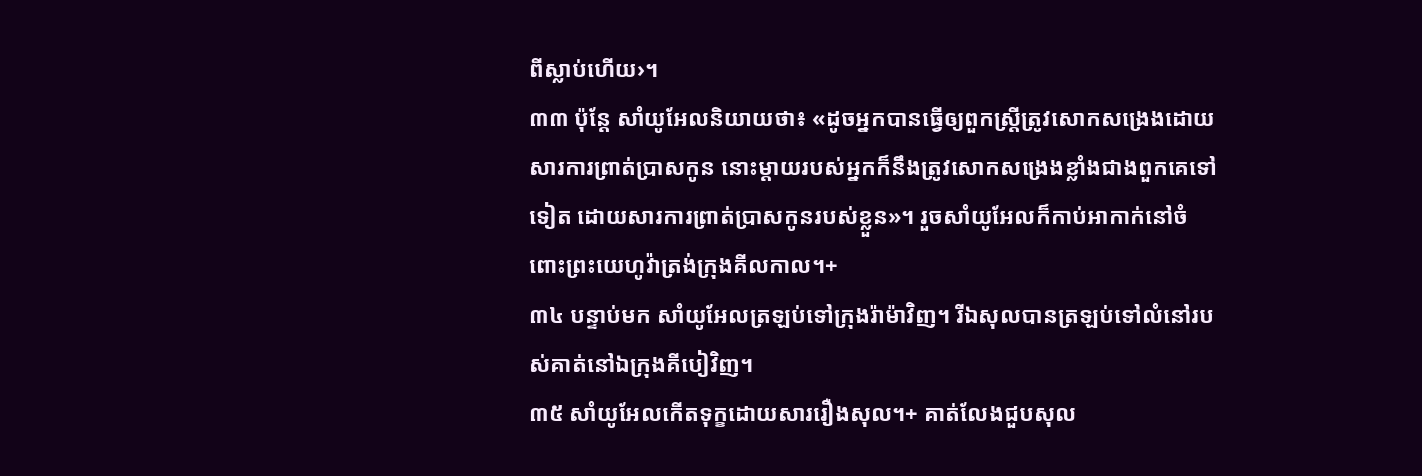ពីស្លាប់ហើយ›។
៣៣ ប៉ុន្តែ សាំយូអែលនិយាយថា៖ «ដូចអ្នកបានធ្វើឲ្យពួកស្ត្រីត្រូវសោកសង្រេងដោយសារការព្រាត់ប្រាសកូន នោះម្ដាយរបស់អ្នកក៏នឹងត្រូវសោកសង្រេងខ្លាំងជាងពួកគេទៅទៀត ដោយសារការព្រាត់ប្រាសកូនរបស់ខ្លួន»។ រួចសាំយូអែលក៏កាប់អាកាក់នៅចំពោះព្រះយេហូវ៉ាត្រង់ក្រុងគីលកាល។+
៣៤ បន្ទាប់មក សាំយូអែលត្រឡប់ទៅក្រុងរ៉ាម៉ាវិញ។ រីឯសុលបានត្រឡប់ទៅលំនៅរបស់គាត់នៅឯក្រុងគីបៀវិញ។
៣៥ សាំយូអែលកើតទុក្ខដោយសាររឿងសុល។+ គាត់លែងជួបសុល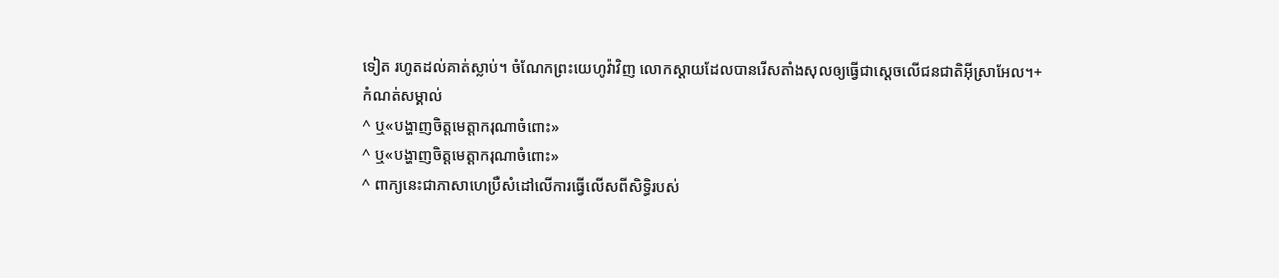ទៀត រហូតដល់គាត់ស្លាប់។ ចំណែកព្រះយេហូវ៉ាវិញ លោកស្ដាយដែលបានរើសតាំងសុលឲ្យធ្វើជាស្ដេចលើជនជាតិអ៊ីស្រាអែល។+
កំណត់សម្គាល់
^ ឬ«បង្ហាញចិត្តមេត្តាករុណាចំពោះ»
^ ឬ«បង្ហាញចិត្តមេត្តាករុណាចំពោះ»
^ ពាក្យនេះជាភាសាហេប្រឺសំដៅលើការធ្វើលើសពីសិទ្ធិរបស់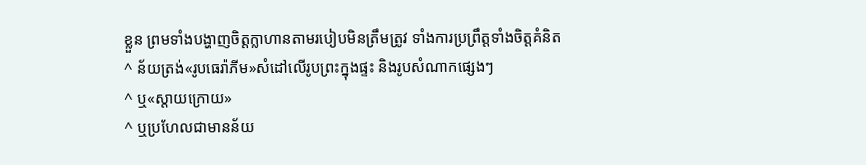ខ្លួន ព្រមទាំងបង្ហាញចិត្តក្លាហានតាមរបៀបមិនត្រឹមត្រូវ ទាំងការប្រព្រឹត្តទាំងចិត្តគំនិត
^ ន័យត្រង់«រូបធេរ៉ាភីម»សំដៅលើរូបព្រះក្នុងផ្ទះ និងរូបសំណាកផ្សេងៗ
^ ឬ«ស្ដាយក្រោយ»
^ ឬប្រហែលជាមានន័យ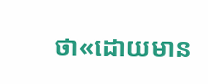ថា«ដោយមាន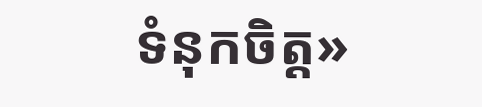ទំនុកចិត្ត»